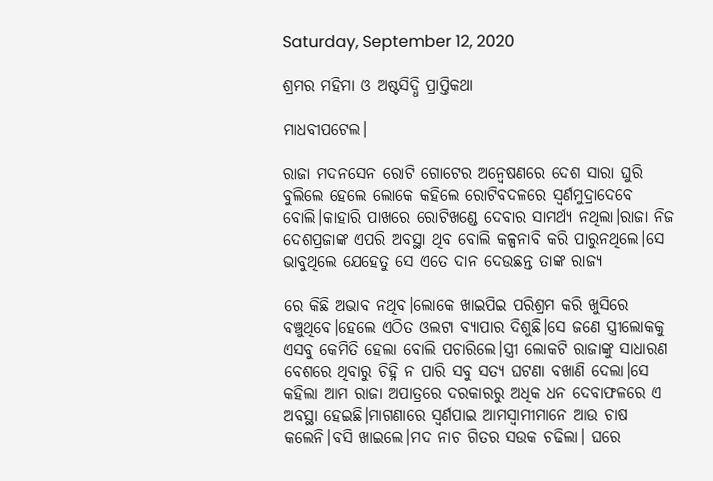Saturday, September 12, 2020

ଶ୍ରମର ମହିମା ଓ ଅଷ୍ଟସିଦ୍ଧି ପ୍ରାପ୍ତିକଥା

ମାଧବୀପଟେଲ।

ରାଜା ମଦନସେନ ରୋଟି ଗୋଟେର ଅନ୍ବେଷଣରେ ଦେଶ ସାରା ଘୁରି ବୁଲିଲେ ହେଲେ ଲୋକେ କହିଲେ ରୋଟିବଦଳରେ ସ୍ବର୍ଣମୁଦ୍ରାଦେବେ ବୋଲି।କାହାରି ପାଖରେ ରୋଟିଖଣ୍ଡେ ଦେବାର ସାମର୍ଥ୍ୟ ନଥିଲା।ରାଜା ନିଜ ଦେଶପ୍ରଜାଙ୍କ ଏପରି ଅବସ୍ଥା ଥିବ ବୋଲି କଳ୍ପନାବି କରି ପାରୁନଥିଲେ।ସେ ଭାବୁଥିଲେ ଯେହେତୁ ସେ ଏତେ ଦାନ ଦେଉଛନ୍ତ ତାଙ୍କ ରାଜ୍ୟ

ରେ କିଛି ଅଭାବ ନଥିବ।ଲୋକେ ଖାଇପିଇ ପରିଶ୍ରମ କରି ଖୁସିରେ ବଞ୍ଚୁଥିବେ।ହେଲେ ଏଠିତ ଓଲଟା ବ୍ୟାପାର ଦିଶୁଛି।ସେ ଜଣେ ସ୍ତ୍ରୀଲୋକକୁ ଏସବୁ କେମିତି ହେଲା ବୋଲି ପଚାରିଲେ।ସ୍ତ୍ରୀ ଲୋକଟି ରାଜାଙ୍କୁ ସାଧାରଣ ବେଶରେ ଥିବାରୁ ଚିହ୍ନି ନ ପାରି ସବୁ ସତ୍ୟ ଘଟଣା ବଖାଣି ଦେଲା।ସେ କହିଲା ଆମ ରାଜା ଅପାତ୍ରରେ ଦରକାରରୁ ଅଧିକ ଧନ ଦେବାଫଳରେ ଏ ଅବସ୍ଥା ହେଇଛି।ମାଗଣାରେ ସ୍ବର୍ଣପାଇ ଆମସ୍ବାମୀମାନେ ଆଉ ଚାଷ କଲେନି।ବସି ଖାଇଲେ।ମଦ ନାଚ ଗିତର ସଉକ ଚଢିଲା। ଘରେ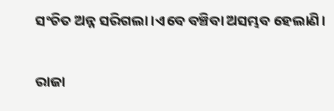ସଂଚିତ ଅନ୍ନ ସରିଗଲା।ଏବେ ବଞ୍ଚିବା ଅସମ୍ଭବ ହେଲାଣି।

ରାଜା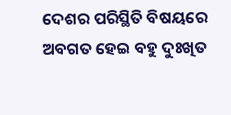ଦେଶର ପରିସ୍ଥିତି ବିଷୟରେ ଅବଗତ ହେଇ ବହୁ ଦୁଃଖିତ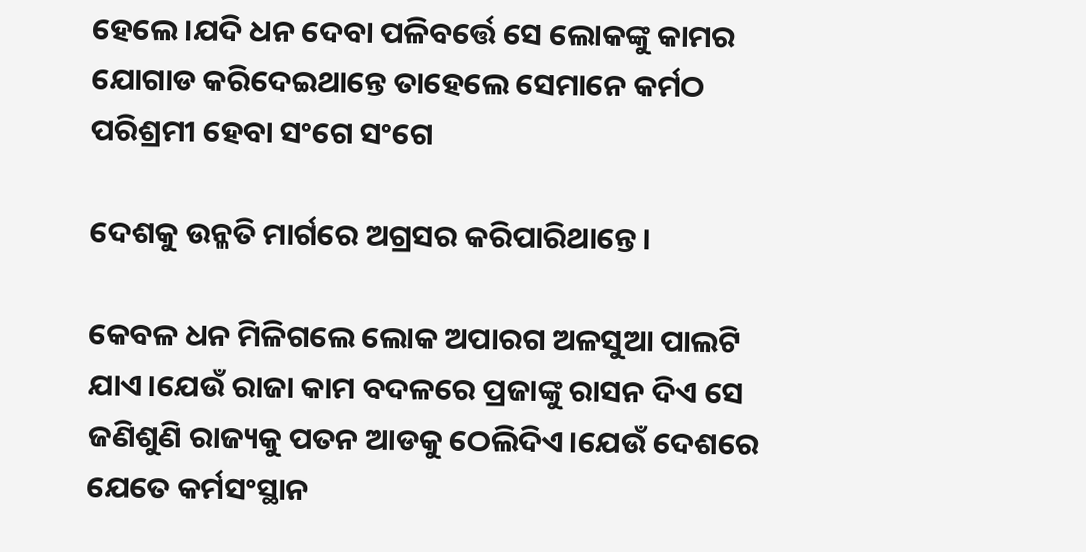ହେଲେ।ଯଦି ଧନ ଦେବା ପଳିବର୍ତ୍ତେ ସେ ଲୋକଙ୍କୁ କାମର ଯୋଗାଡ କରିଦେଇଥାନ୍ତେ ତାହେଲେ ସେମାନେ କର୍ମଠ ପରିଶ୍ରମୀ ହେବା ସଂଗେ ସଂଗେ

ଦେଶକୁ ଉନ୍ଳତି ମାର୍ଗରେ ଅଗ୍ରସର କରିପାରିଥାନ୍ତେ।

କେବଳ ଧନ ମିଳିଗଲେ ଲୋକ ଅପାରଗ ଅଳସୁଆ ପାଲଟି ଯାଏ।ଯେଉଁ ରାଜା କାମ ବଦଳରେ ପ୍ରଜାଙ୍କୁ ରାସନ ଦିଏ ସେ ଜଣିଶୁଣି ରାଜ୍ୟକୁ ପତନ ଆଡକୁ ଠେଲିଦିଏ।ଯେଉଁ ଦେଶରେ ଯେତେ କର୍ମସଂସ୍ଥାନ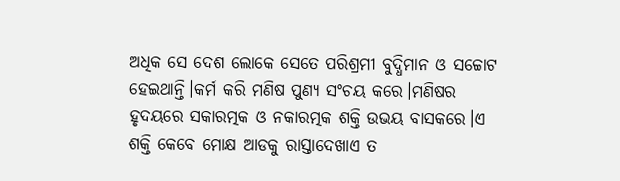ଅଧିକ ସେ ଦେଶ ଲୋକେ ସେତେ ପରିଶ୍ରମୀ ବୁଦ୍ଧିମାନ ଓ ସଚ୍ଚୋଟ ହେଇଥାନ୍ତି।କର୍ମ କରି ମଣିଷ ପୁଣ୍ୟ ସଂଚୟ କରେ।ମଣିଷର ହୃଦୟରେ ସକାରତ୍ମକ ଓ ନକାରତ୍ମକ ଶକ୍ତି ଉଭୟ ବାସକରେ।ଏ ଶକ୍ତି କେବେ ମୋକ୍ଷ ଆଡକୁ ରାସ୍ତାଦେଖାଏ ତ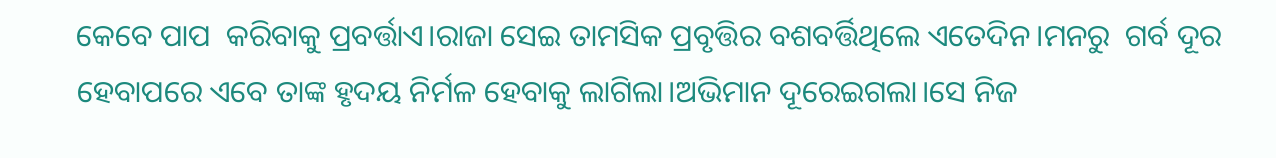କେବେ ପାପ  କରିବାକୁ ପ୍ରବର୍ତ୍ତାଏ।ରାଜା ସେଇ ତାମସିକ ପ୍ରବୃତ୍ତିର ବଶବର୍ତ୍ତିଥିଲେ ଏତେଦିନ।ମନରୁ  ଗର୍ବ ଦୂର ହେବାପରେ ଏବେ ତାଙ୍କ ହୃଦୟ ନିର୍ମଳ ହେବାକୁ ଲାଗିଲା।ଅଭିମାନ ଦୂରେଇଗଲା।ସେ ନିଜ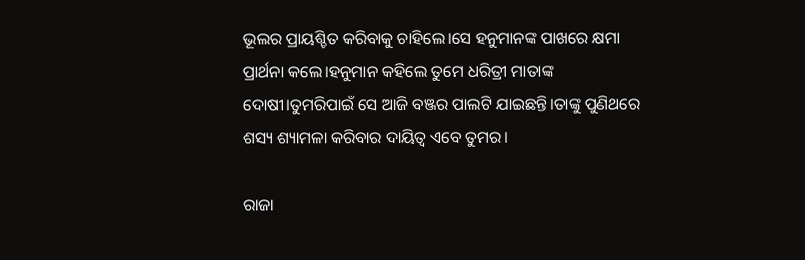ଭୂଲର ପ୍ରାୟଶ୍ଚିତ କରିବାକୁ ଚାହିଲେ।ସେ ହନୁମାନଙ୍କ ପାଖରେ କ୍ଷମା ପ୍ରାର୍ଥନା କଲେ।ହନୁମାନ କହିଲେ ତୁମେ ଧରିତ୍ରୀ ମାତାଙ୍କ ଦୋଷୀ।ତୁମରିପାଇଁ ସେ ଆଜି ବଞ୍ଜର ପାଲଟି ଯାଇଛନ୍ତି।ତାଙ୍କୁ ପୁଣିଥରେ ଶସ୍ୟ ଶ୍ୟାମଳା କରିବାର ଦାୟିତ୍ବ ଏବେ ତୁମର।

ରାଜା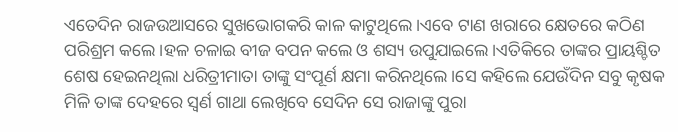ଏତେଦିନ ରାଜଉଆସରେ ସୁଖଭୋଗକରି କାଳ କାଟୁଥିଲେ।ଏବେ ଟାଣ ଖରାରେ କ୍ଷେତରେ କଠିଣ ପରିଶ୍ରମ କଲେ।ହଳ ଚଳାଇ ବୀଜ ବପନ କଲେ ଓ ଶସ୍ୟ ଉପୁଯାଇଲେ।ଏତିକିରେ ତାଙ୍କର ପ୍ରାୟଶ୍ଚିତ ଶେଷ ହେଇନଥିଲା ଧରିତ୍ରୀମାତା ତାଙ୍କୁ ସଂପୂର୍ଣ କ୍ଷମା କରିନଥିଲେ।ସେ କହିଲେ ଯେଉଁଦିନ ସବୁ କୃଷକ ମିଳି ତାଙ୍କ ଦେହରେ ସ୍ବର୍ଣ ଗାଥା ଲେଖିବେ ସେଦିନ ସେ ରାଜାଙ୍କୁ ପୁରା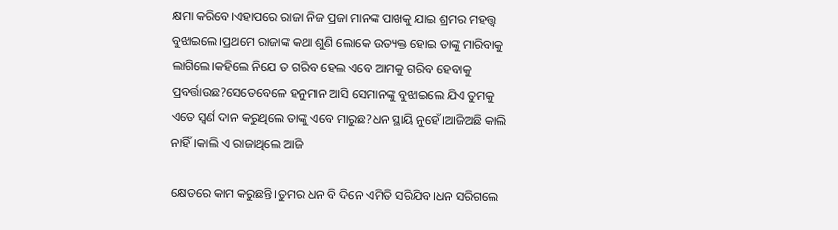କ୍ଷମା କରିବେ।ଏହାପରେ ରାଜା ନିଜ ପ୍ରଜା ମାନଙ୍କ ପାଖକୁ ଯାଇ ଶ୍ରମର ମହତ୍ତ୍ବ ବୁଝାଇଲେ।ପ୍ରଥମେ ରାଜାଙ୍କ କଥା ଶୁଣି ଲୋକେ ଉତ୍ୟକ୍ତ ହୋଇ ତାଙ୍କୁ ମାରିବାକୁ ଲାଗିଲେ।କହିଲେ ନିଯେ ତ ଗରିବ ହେଲ ଏବେ ଆମକୁ ଗରିବ ହେବାକୁ ପ୍ରବର୍ତ୍ତାଉଛ?ସେତେବେଳେ ହନୁମାନ ଆସି ସେମାନଙ୍କୁ ବୁଝାଇଲେ ଯିଏ ତୁମକୁ ଏତେ ସ୍ବର୍ଣ ଦାନ କରୁଥିଲେ ତାଙ୍କୁ ଏବେ ମାରୁଛ?ଧନ ସ୍ଥାୟି ନୁହେଁ।ଆଜିଅଛି କାଲି ନାହିଁ।କାଲି ଏ ରାଜାଥିଲେ ଆଜି

କ୍ଷେତରେ କାମ କରୁଛନ୍ତି।ତୁମର ଧନ ବି ଦିନେ ଏମିତି ସରିଯିବ।ଧନ ସରିଗଲେ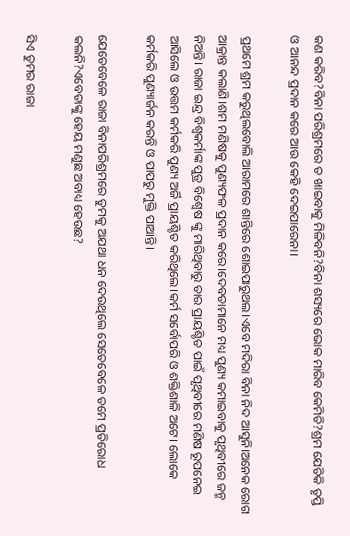କଣ କରିବ?ବିନା ପରିଶ୍ରମରେ ତ ଖାଇବାକୁ ମିଳିବନି?ବିନା ଶସ୍ୟରେ ଭୋକ ମାରିବ କେମିତି?ଶ୍ରମ ଯେତିକି ତୃପ୍ତି ଓ ଆନନ୍ଦ ପ୍ରଦାନ କରେ ଆଉ କେହି ଦେଇପାରେନା।

ପ୍ରଥମେ ଶ୍ରମ କରୁଥିଲବୋଲି ଆରାମରେ ଶାନ୍ତିରେ ଶୋଇପାରୁଥଲ।ଏବେ ମଦିରା ବିନା ନିଦ ଆସୁନି।ଅନେକ ରୋଗ ଆକ୍ରାନ୍ତ କଲାଣି।ଶମ ମଣିଷକୁ ପୁଣ୍ୟଫଳ ପ୍ରଦାନ କରେ।ଦେବତାମାନେ ମଧ୍ୟ ପୁଣ୍ୟ କମାଇବାକୁ ପୃଥିବୀରେ ଜନ୍ମ ନିଅନ୍ତି। ରାଜା ଇନ୍ଦ୍ର ବିଶ୍ବକର୍ମାଙ୍କ ପୁତ୍ର ବିଶ୍ବେଷ ଙ୍କୁ ମାରିଥିବାରୁ ତାର ପ୍ରାୟଶ୍ଚିତ ପାଇଁ ପୃଥିବୀରେ ମଣିଷ ରୂପନେଇ ଆସିଲେ ଓ ଉତ୍ତମ କର୍ମକରି ପୁଣ୍ୟ ଅର୍ଜି ପ୍ରାୟଶ୍ଚିତ କରିଥିଲେ।କର୍ମ ସର୍ବୋପରି ଓ ଶକ୍ତିଶାଳି ଅଟେ। ଲୋକେ କର୍ମକରି ପୁଣ୍ୟାର୍ଜନ କରନ୍ତି ଓ ପାପରୁ ମୁକ୍ତି ପାଆନ୍ତି।

ଯେତେବେଳେ ରାଜା ବିନାପରିଶ୍ରମରେ ତୁମକୁ ଅଯଥା ଧନ ଦେଉଥିଲେ ସେତେବେଳେ ତମେ ପ୍ରତିରୋଧ କଲନି?ଏବେତାଙ୍କୁ ହେୟ ମଣୁଛ ଅବାଧ୍ୟ ହେଉଛ?

ସିଏ ତୁମର ରାଜା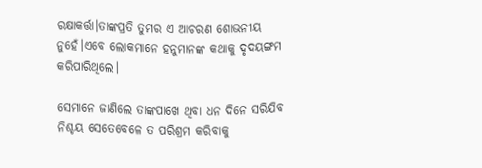ରକ୍ଷାକର୍ତ୍ତା।ତାଙ୍କପ୍ରତି ତୁମର ଏ ଆଚରଣ ଶୋଭନୀୟ ନୁହେଁ।ଏବେ ଲୋକମାନେ ହନୁମାନଙ୍କ କଥାକୁ ଦୃଦୟଙ୍ଗମ କରିପାରିଥିଲେ।

ସେମାନେ ଜାଣିଲେ ତାଙ୍କପାଖେ ଥିବା ଧନ ଦିନେ ସରିଯିବ ନିଶ୍ଚୟ ସେତେବେଳେ ତ ପରିଶ୍ରମ କରିବାକୁ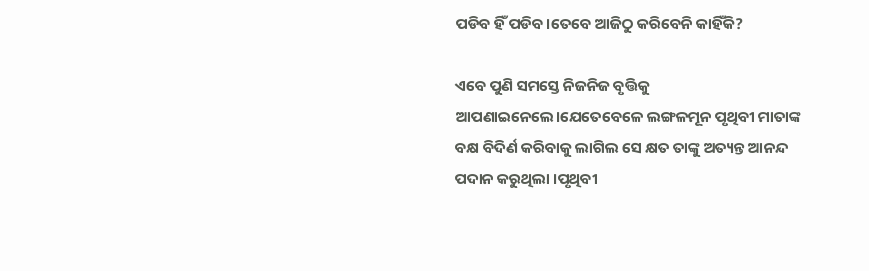ପଡିବ ହିଁ ପଡିବ।ତେବେ ଆଜିଠୁ କରିବେନି କାହିଁକି?

ଏବେ ପୁଣି ସମସ୍ତେ ନିଜନିଜ ବୃତ୍ତିକୁ ଆପଣାଇନେଲେ।ଯେତେବେଳେ ଲଙ୍ଗଳମୂନ ପୃଥିବୀ ମାତାଙ୍କ ବକ୍ଷ ବିଦିର୍ଣ କରିବାକୁ ଲାଗିଲ ସେ କ୍ଷତ ତାଙ୍କୁ ଅତ୍ୟନ୍ତ ଆନନ୍ଦ ପଦାନ କରୁଥିଲା ।ପୃଥିବୀ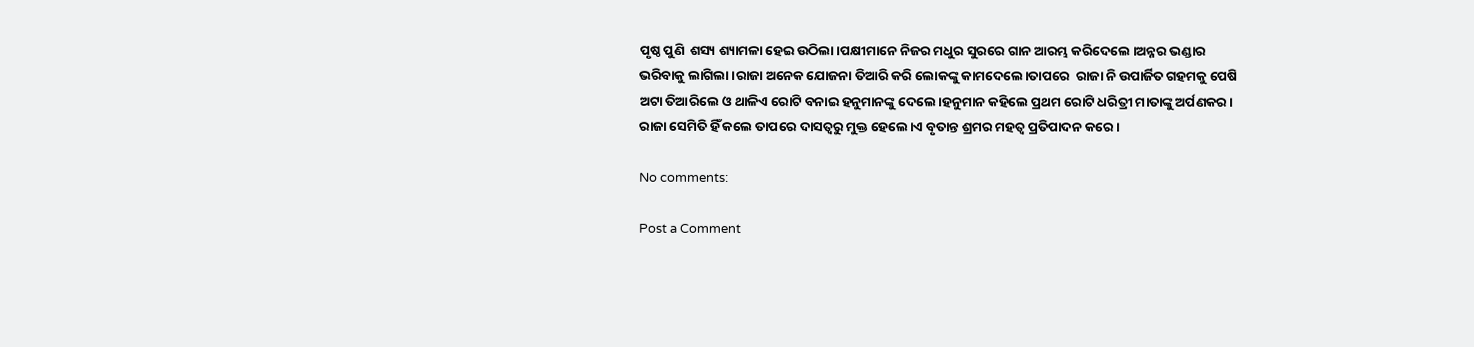ପୃଷ୍ଠ ପୁଣି  ଶସ୍ୟ ଶ୍ୟାମଳା ହେଇ ଉଠିଲା।ପକ୍ଷୀମାନେ ନିଜର ମଧୁର ସୁରରେ ଗାନ ଆରମ୍ଭ କରିଦେଲେ ।ଅନ୍ନର ଭଣ୍ଡାର ଭରିବାକୁ ଲାଗିଲା।ରାଜା ଅନେକ ଯୋଜନା ତିଆରି କରି ଲୋକଙ୍କୁ କାମଦେଲେ।ତାପରେ  ରାଜା ନି ଉପାର୍ଜିତ ଗହମକୁ ପେଷି ଅଟା ତିଆରିଲେ ଓ ଥାଳିଏ ରୋଟି ବନାଇ ହନୁମାନଙ୍କୁ ଦେଲେ।ହନୁମାନ କହିଲେ ପ୍ରଥମ ରୋଟି ଧରିତ୍ରୀ ମାତାଙ୍କୁ ଅର୍ପଣକର। ରାଜା ସେମିତି ହିଁ କଲେ ତାପରେ ଦାସତ୍ବରୁ ମୁକ୍ତ ହେଲେ।ଏ ବୃତାନ୍ତ ଶ୍ରମର ମହତ୍ବ ପ୍ରତିପାଦନ କରେ।

No comments:

Post a Comment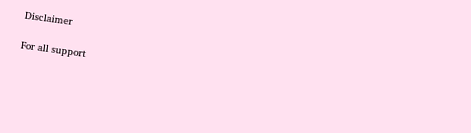Disclaimer

For all support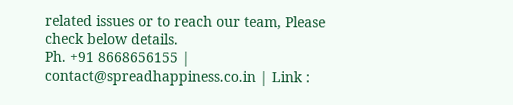related issues or to reach our team, Please check below details.
Ph. +91 8668656155 | contact@spreadhappiness.co.in | Link :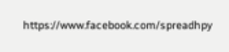https://www.facebook.com/spreadhpy